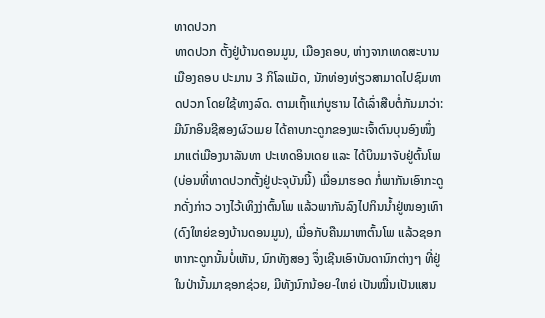ທາດປວກ
ທາດປວກ ຕັ້ງຢູ່ບ້ານດອນມູນ, ເມືອງຄອບ, ຫ່າງຈາກເທດສະບານເມືອງຄອບ ປະມານ 3 ກິໂລແມັດ, ນັກທ່ອງທ່ຽວສາມາດໄປຊົມທາດປວກ ໂດຍໃຊ້ທາງລົດ. ຕາມເຖົ້າແກ່ບູຮານ ໄດ້ເລົ່າສືບຕໍ່ກັນມາວ່າ: ມີນົກອິນຊີສອງຜົວເມຍ ໄດ້ຄາບກະດູກຂອງພະເຈົ້າຕົນບຸນອົງໜຶ່ງ ມາແຕ່ເມືອງນາລັນທາ ປະເທດອິນເດຍ ແລະ ໄດ້ບິນມາຈັບຢູ່ຕົ້ນໂພ (ບ່ອນທີ່ທາດປວກຕັ້ງຢູ່ປະຈຸບັນນີ້) ເມື່ອມາຮອດ ກໍ່ພາກັນເອົາກະດູກດັ່ງກ່າວ ວາງໄວ້ເທິງງ່າຕົ້ນໂພ ແລ້ວພາກັນລົງໄປກິນນ້ຳຢູ່ໜອງເທົາ (ດົງໃຫຍ່ຂອງບ້ານດອນມູນ), ເມື່ອກັບຄືນມາຫາຕົ້ນໂພ ແລ້ວຊອກຫາກະດູກນັ້ນບໍ່ເຫັນ, ນົກທັງສອງ ຈຶ່ງເຊີນເອົາບັນດານົກຕ່າງໆ ທີ່ຢູ່ໃນປ່ານັ້ນມາຊອກຊ່ວຍ, ມີທັງນົກນ້ອຍ-ໃຫຍ່ ເປັນໝື່ນເປັນແສນ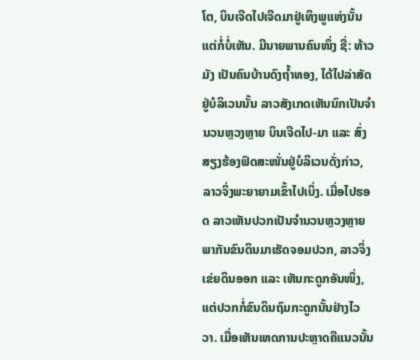ໂຕ, ບິນເຈີດໄປເຈີດມາຢູ່ເທິງພູແຫ່ງນັ້ນ ແຕ່ກໍ່ບໍ່ເຫັນ. ມີນາຍພານຄົນໜຶ່ງ ຊື່: ທ້າວ ມັງ ເປັນຄົນບ້ານດົງຖ້ຳທອງ, ໄດ້ໄປລ່າສັດຢູ່ບໍລິເວນນັ້ນ ລາວສັງເກດເຫັນນົກເປັນຈຳ ນວນຫຼວງຫຼາຍ ບິນເຈີດໄປ-ມາ ແລະ ສົ່ງສຽງຮ້ອງຟົດສະໜັ່ນຢູ່ບໍລິເວນດັ່ງກ່າວ, ລາວຈິ່ງພະຍາຍາມເຂົ້າໄປເບິ່ງ. ເມື່ອໄປຮອດ ລາວເຫັນປວກເປັນຈຳນວນຫຼວງຫຼາຍ ພາກັນຂົນດິນມາເຮັດຈອມປວກ, ລາວຈິ່ງເຂ່ຍດິນອອກ ແລະ ເຫັນກະດູກອັນໜຶ່ງ, ແຕ່ປວກກໍ່ຂົນດິນຖົມກະດູກນັ້ນຢ່າງໄວວາ. ເມື່ອເຫັນເຫດການປະຫຼາດຄືແນວນັ້ນ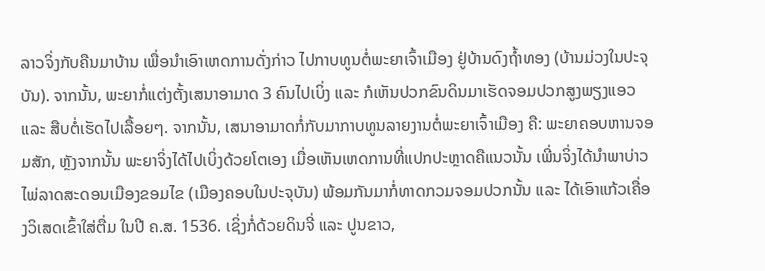ລາວຈິ່ງກັບຄືນມາບ້ານ ເພື່ອນຳເອົາເຫດການດັ່ງກ່າວ ໄປກາບທູນຕໍ່ພະຍາເຈົ້າເມືອງ ຢູ່ບ້ານດົງຖ້ຳທອງ (ບ້ານມ່ວງໃນປະຈຸບັນ). ຈາກນັ້ນ, ພະຍາກໍ່ແຕ່ງຕັ້ງເສນາອາມາດ 3 ຄົນໄປເບິ່ງ ແລະ ກໍເຫັນປວກຂົນດິນມາເຮັດຈອມປວກສູງພຽງແອວ ແລະ ສືບຕໍ່ເຮັດໄປເລື້ອຍໆ. ຈາກນັ້ນ, ເສນາອາມາດກໍ່ກັບມາກາບທູນລາຍງານຕໍ່ພະຍາເຈົ້າເມືອງ ຄື: ພະຍາຄອບຫານຈອມສັກ, ຫຼັງຈາກນັ້ນ ພະຍາຈິ່ງໄດ້ໄປເບິ່ງດ້ວຍໂຕເອງ ເມື່ອເຫັນເຫດການທີ່ແປກປະຫຼາດຄືແນວນັ້ນ ເພີ່ນຈິ່ງໄດ້ນຳພາບ່າວໄພ່ລາດສະດອນເມືອງຂອມໄຂ (ເມືອງຄອບໃນປະຈຸບັນ) ພ້ອມກັນມາກໍ່ທາດກວມຈອມປວກນັ້ນ ແລະ ໄດ້ເອົາແກ້ວເຄື່ອງວິເສດເຂົ້າໃສ່ຕື່ມ ໃນປີ ຄ.ສ. 1536. ເຊິ່ງກໍ່ດ້ວຍດິນຈີ່ ແລະ ປູນຂາວ,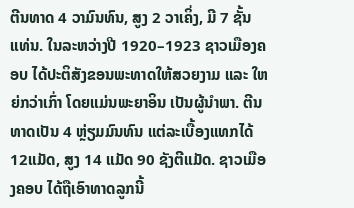ຕີນທາດ 4 ວາມົນທົນ, ສູງ 2 ວາເຄິ່ງ, ມີ 7 ຊັ້ນແທ່ນ. ໃນລະຫວ່າງປີ 1920–1923 ຊາວເມືອງຄອບ ໄດ້ປະຕິສັງຂອນພະທາດໃຫ້ສວຍງາມ ແລະ ໃຫຍ່ກວ່າເກົ່າ ໂດຍແມ່ນພະຍາອິນ ເປັນຜູ້ນຳພາ. ຕີນທາດເປັນ 4 ຫຼ່ຽມມົນທົນ ແຕ່ລະເບື້ອງແທກໄດ້ 12ແມັດ, ສູງ 14 ແມັດ 90 ຊັງຕີແມັດ. ຊາວເມືອງຄອບ ໄດ້ຖືເອົາທາດລູກນີ້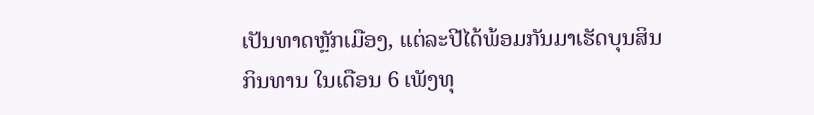ເປັນທາດຫຼັກເມືອງ, ແຕ່ລະປີໄດ້ພ້ອມກັນມາເຮັດບຸນສິນກິນທານ ໃນເດືອນ 6 ເພັງທຸ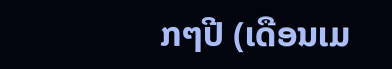ກໆປີ (ເດືອນເມ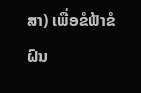ສາ) ເພື່ອຂໍຟ້າຂໍຝົນ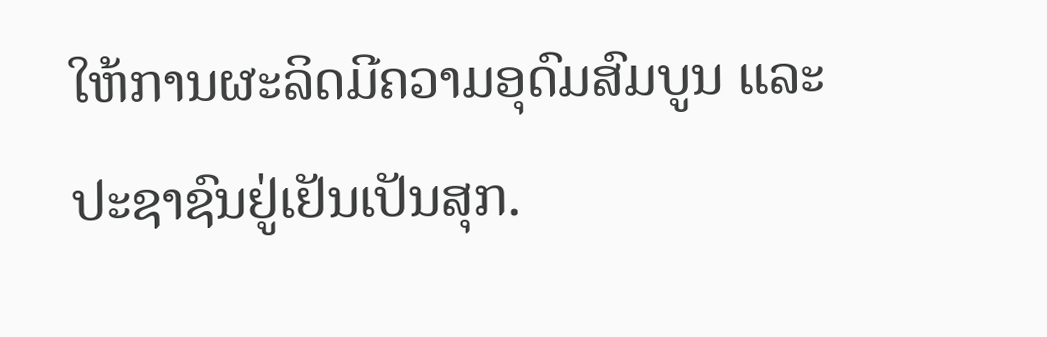ໃຫ້ການຜະລິດມີຄວາມອຸດົມສົມບູນ ແລະ ປະຊາຊົນຢູ່ເຢັນເປັນສຸກ.